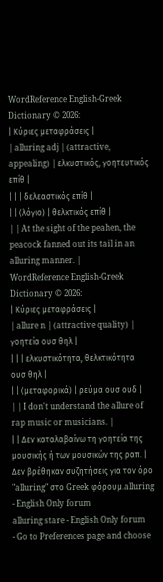WordReference English-Greek Dictionary © 2026:
| Κύριες μεταφράσεις |
| alluring adj | (attractive, appealing) | ελκυστικός, γοητευτικός επίθ |
| | | δελεαστικός επίθ |
| | (λόγιο) | θελκτικός επίθ |
| | At the sight of the peahen, the peacock fanned out its tail in an alluring manner. |
WordReference English-Greek Dictionary © 2026:
| Κύριες μεταφράσεις |
| allure n | (attractive quality) | γοητεία ουσ θηλ |
| | | ελκυστικότητα, θελκτικότητα ουσ θηλ |
| | (μεταφορικά) | ρεύμα ουσ ουδ |
| | I don't understand the allure of rap music or musicians. |
| | Δεν καταλαβαίνω τη γοητεία της μουσικής ή των μουσικών της ραπ. |
Δεν βρέθηκαν συζητήσεις για τον όρο "alluring" στο Greek φόρουμ.alluring - English Only forum
alluring stare - English Only forum
- Go to Preferences page and choose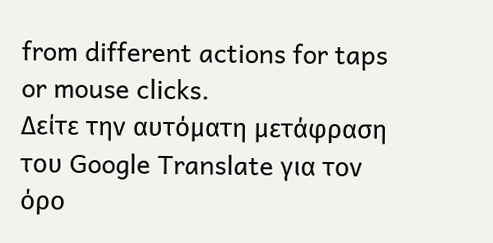from different actions for taps or mouse clicks.
Δείτε την αυτόματη μετάφραση του Google Translate για τον όρο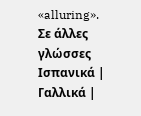«alluring».
Σε άλλες γλώσσες Ισπανικά | Γαλλικά |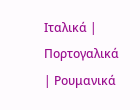Ιταλικά | Πορτογαλικά | Ρουμανικά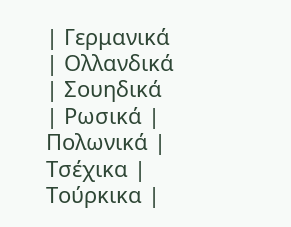| Γερμανικά | Ολλανδικά | Σουηδικά | Ρωσικά | Πολωνικά | Τσέχικα | Τούρκικα |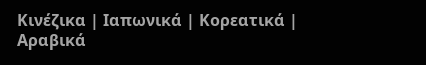Κινέζικα | Ιαπωνικά | Κορεατικά | Αραβικά